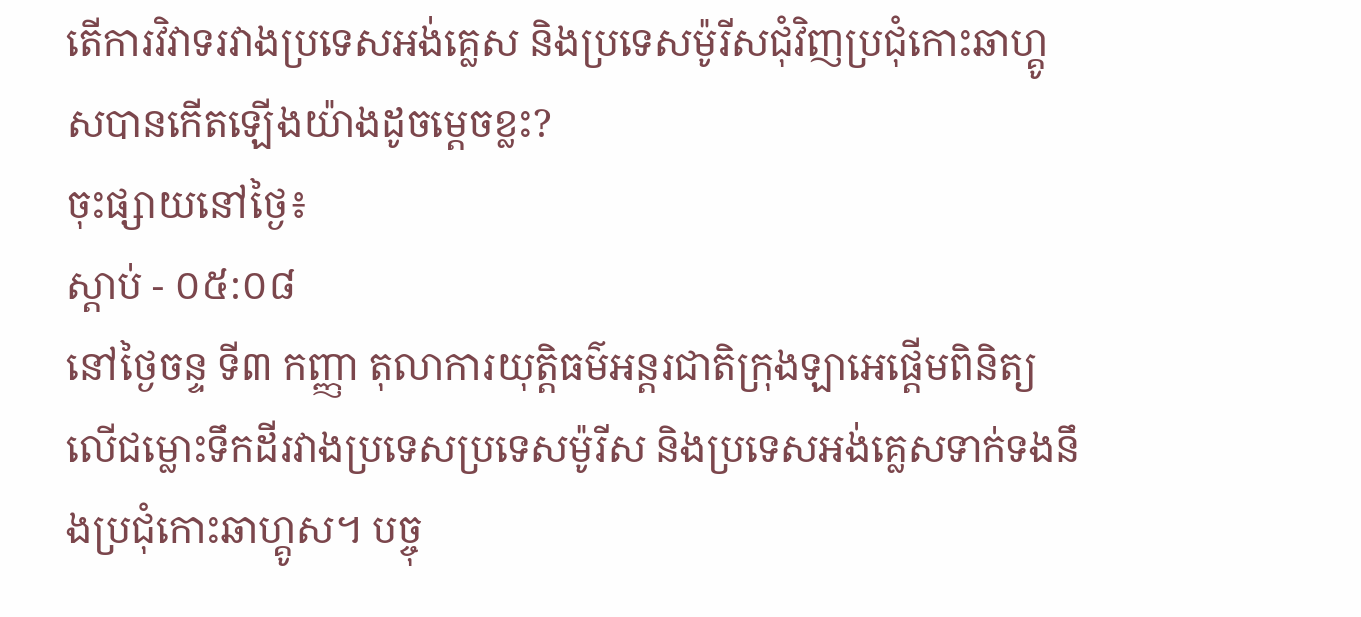តើការវិវាទរវាងប្រទេសអង់គ្លេស និងប្រទេសម៉ូរីសជុំវិញប្រជុំកោះឆាហ្គូសបានកើតឡើងយ៉ាងដូចម្តេចខ្លះ?
ចុះផ្សាយនៅថ្ងៃ៖
ស្តាប់ - ០៥:០៨
នៅថ្ងៃចន្ទ ទី៣ កញ្ញា តុលាការយុត្តិធម៌អន្តរជាតិក្រុងឡាអេផ្តើមពិនិត្យលើជម្លោះទឹកដីរវាងប្រទេសប្រទេសម៉ូរីស និងប្រទេសអង់គ្លេសទាក់ទងនឹងប្រជុំកោះឆាហ្គូស។ បច្ចុ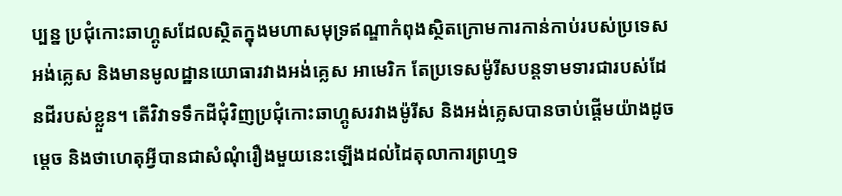ប្បន្ន ប្រជុំកោះឆាហ្គូសដែលស្ថិតក្នុងមហាសមុទ្រឥណ្ឌាកំពុងស្ថិតក្រោមការកាន់កាប់របស់ប្រទេសអង់គ្លេស និងមានមូលដ្ឋានយោធារវាងអង់គ្លេស អាមេរិក តែប្រទេសម៉ូរីសបន្តទាមទារជារបស់ដែនដីរបស់ខ្លួន។ តើវិវាទទឹកដីជុំវិញប្រជុំកោះឆាហ្គូសរវាងម៉ូរីស និងអង់គ្លេសបានចាប់ផ្តើមយ៉ាងដូចម្តេច និងថាហេតុអ្វីបានជាសំណុំរឿងមួយនេះឡើងដល់ដៃតុលាការព្រហ្មទ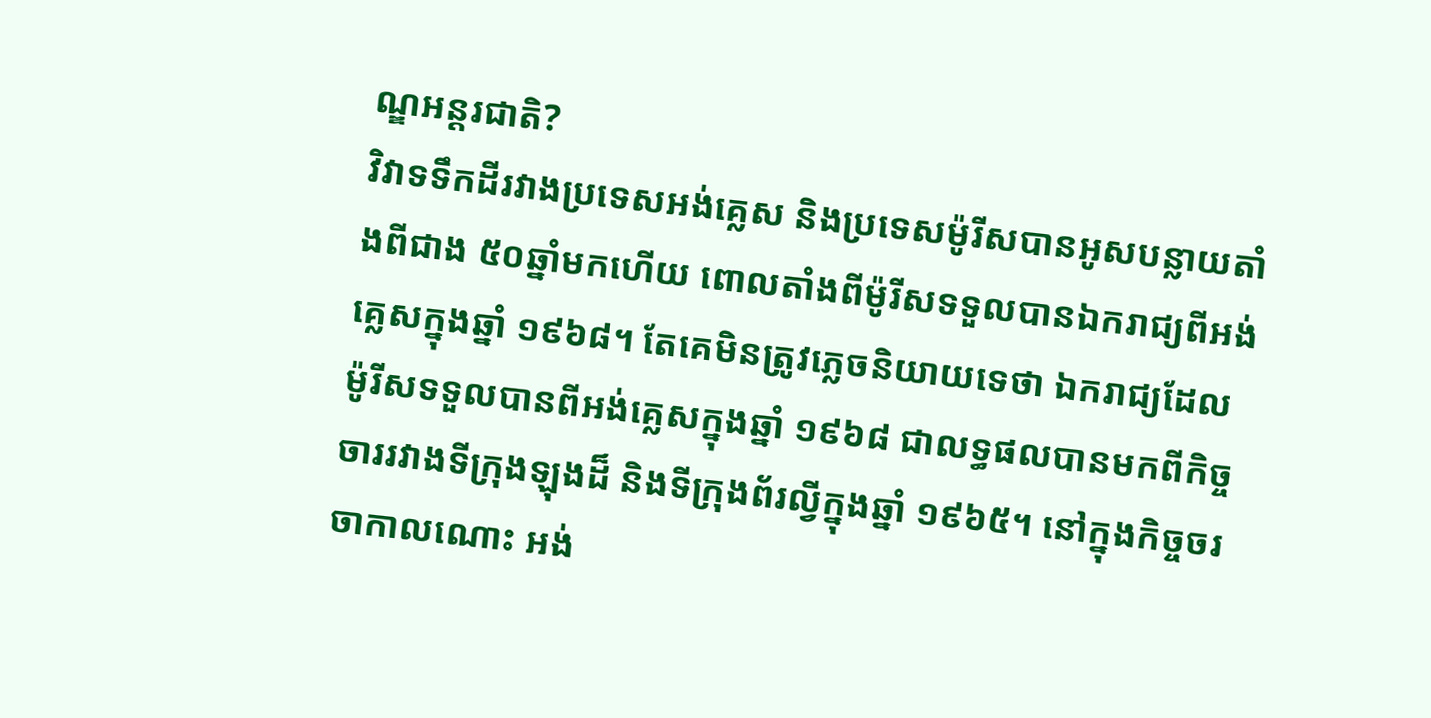ណ្ឌអន្តរជាតិ?
វិវាទទឹកដីរវាងប្រទេសអង់គ្លេស និងប្រទេសម៉ូរីសបានអូសបន្លាយតាំងពីជាង ៥០ឆ្នាំមកហើយ ពោលតាំងពីម៉ូរីសទទួលបានឯករាជ្យពីអង់គ្លេសក្នុងឆ្នាំ ១៩៦៨។ តែគេមិនត្រូវភ្លេចនិយាយទេថា ឯករាជ្យដែលម៉ូរីសទទួលបានពីអង់គ្លេសក្នុងឆ្នាំ ១៩៦៨ ជាលទ្ធផលបានមកពីកិច្ចចាររវាងទីក្រុងឡុងដ៏ និងទីក្រុងព័រល្វីក្នុងឆ្នាំ ១៩៦៥។ នៅក្នុងកិច្ចចរចាកាលណោះ អង់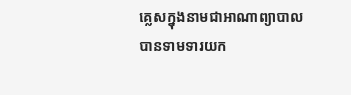គ្លេសក្នុងនាមជាអាណាព្យាបាលបានទាមទារយក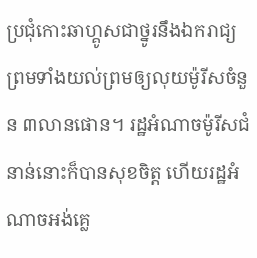ប្រជុំកោះឆាហ្គូសជាថ្នូរនឹងឯករាជ្យ ព្រមទាំងយល់ព្រមឲ្យលុយម៉ូរីសចំនួន ៣លានផោន។ រដ្ឋអំណាចម៉ូរីសជំនាន់នោះក៏បានសុខចិត្ត ហើយរដ្ឋអំណាចអង់គ្លេ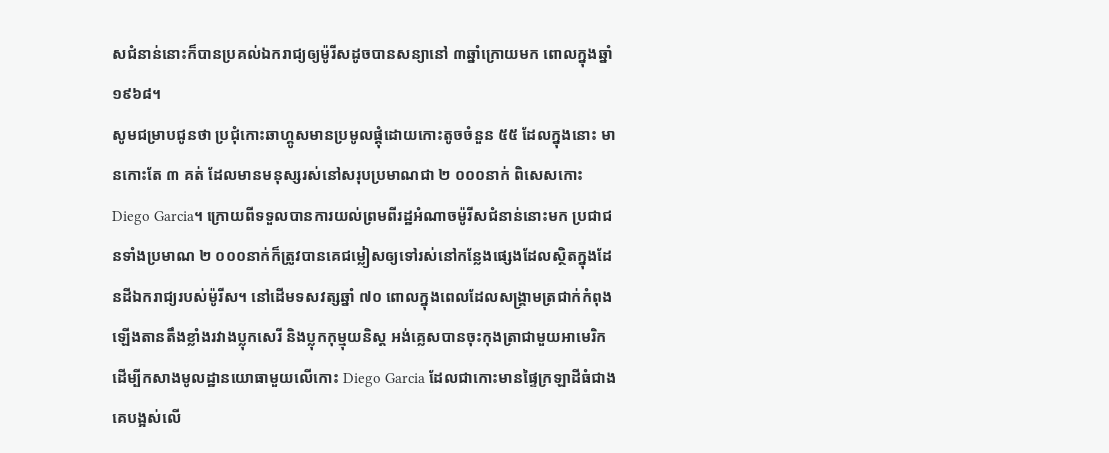សជំនាន់នោះក៏បានប្រគល់ឯករាជ្យឲ្យម៉ូរីសដូចបានសន្យានៅ ៣ឆ្នាំក្រោយមក ពោលក្នុងឆ្នាំ ១៩៦៨។
សូមជម្រាបជូនថា ប្រជុំកោះឆាហ្គូសមានប្រមូលផ្តុំដោយកោះតូចចំនួន ៥៥ ដែលក្នុងនោះ មានកោះតែ ៣ គត់ ដែលមានមនុស្សរស់នៅសរុបប្រមាណជា ២ ០០០នាក់ ពិសេសកោះ Diego Garcia។ ក្រោយពីទទួលបានការយល់ព្រមពីរដ្ឋអំណាចម៉ូរីសជំនាន់នោះមក ប្រជាជនទាំងប្រមាណ ២ ០០០នាក់ក៏ត្រូវបានគេជម្លៀសឲ្យទៅរស់នៅកន្លែងផ្សេងដែលស្ថិតក្នុងដែនដីឯករាជ្យរបស់ម៉ូរីស។ នៅដើមទសវត្សឆ្នាំ ៧០ ពោលក្នុងពេលដែលសង្រ្គាមត្រជាក់កំពុងឡើងតានតឹងខ្លាំងរវាងប្លុកសេរី និងប្លុកកុម្មុយនិស្ត អង់គ្លេសបានចុះកុងត្រាជាមួយអាមេរិកដើម្បីកសាងមូលដ្ឋានយោធាមួយលើកោះ Diego Garcia ដែលជាកោះមានផ្ទៃក្រឡាដីធំជាងគេបង្អស់លើ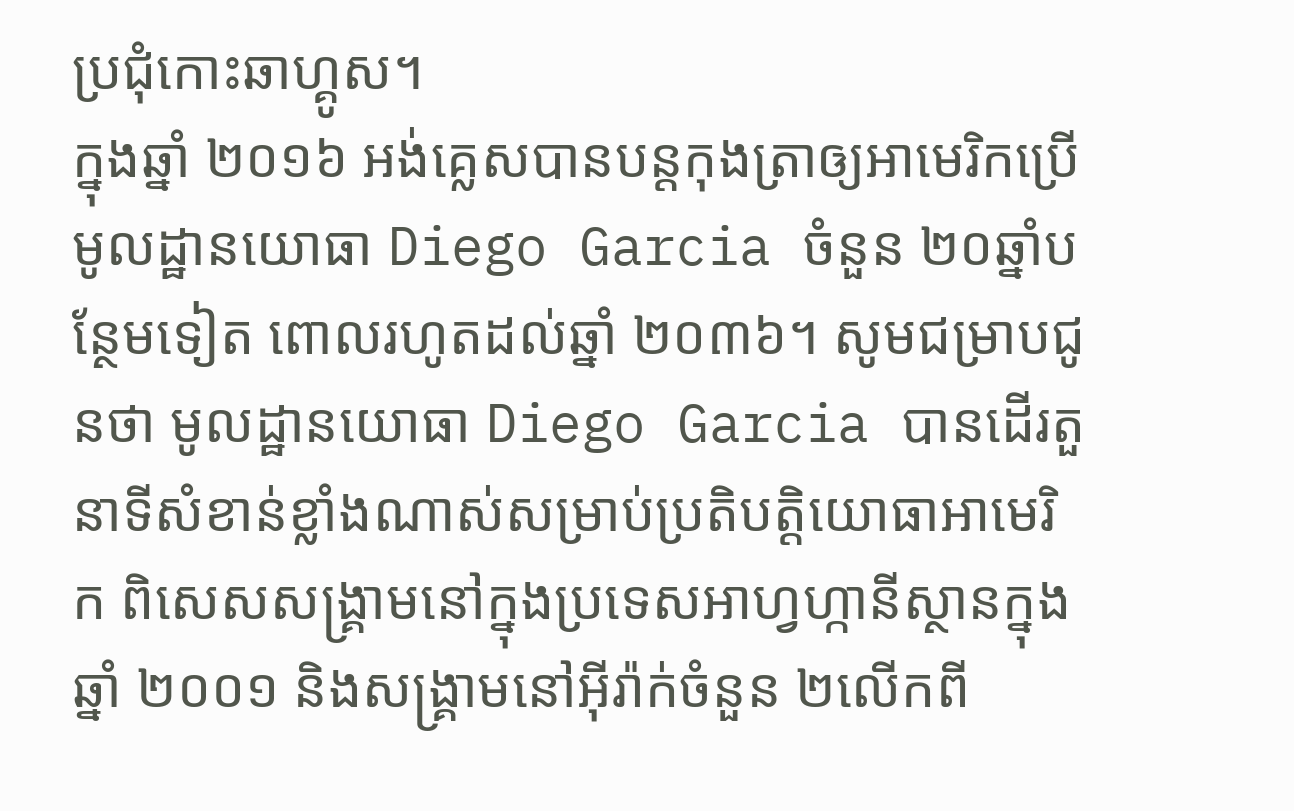ប្រជុំកោះឆាហ្គូស។
ក្នុងឆ្នាំ ២០១៦ អង់គ្លេសបានបន្តកុងត្រាឲ្យអាមេរិកប្រើមូលដ្ឋានយោធា Diego Garcia ចំនួន ២០ឆ្នាំបន្ថែមទៀត ពោលរហូតដល់ឆ្នាំ ២០៣៦។ សូមជម្រាបជូនថា មូលដ្ឋានយោធា Diego Garcia បានដើរតួនាទីសំខាន់ខ្លាំងណាស់សម្រាប់ប្រតិបត្តិយោធាអាមេរិក ពិសេសសង្រ្គាមនៅក្នុងប្រទេសអាហ្វហ្កានីស្ថានក្នុងឆ្នាំ ២០០១ និងសង្រ្គាមនៅអ៊ីរ៉ាក់ចំនួន ២លើកពី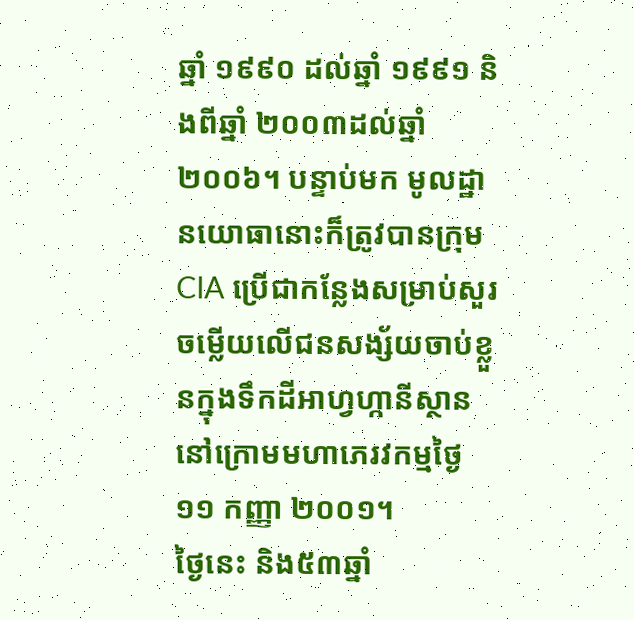ឆ្នាំ ១៩៩០ ដល់ឆ្នាំ ១៩៩១ និងពីឆ្នាំ ២០០៣ដល់ឆ្នាំ ២០០៦។ បន្ទាប់មក មូលដ្ឋានយោធានោះក៏ត្រូវបានក្រុម CIA ប្រើជាកន្លែងសម្រាប់សួរចម្លើយលើជនសង្ស័យចាប់ខ្លួនក្នុងទឹកដីអាហ្វហ្កានីស្ថាននៅក្រោមមហាភេរវកម្មថ្ងៃ ១១ កញ្ញា ២០០១។
ថ្ងៃនេះ និង៥៣ឆ្នាំ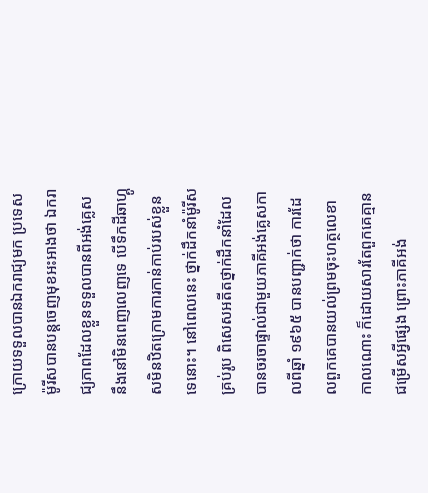ក្រោយទទួលបានឯករាជ្យមក ប្រទេសម៉ូរីសបានបន្តចេញមុខអះអាងថា ឯករាជ្យភាពដែលខ្លួនទទួលបានពីអង់គ្លេសនឹងនៅមិនពេញលេញទេ បើទឹកដីឆាហ្គូសមិនឋិតក្រោមការកាន់កាប់របស់ខ្លួនទេនោះ។ នៅពេលនេះ ថ្នាក់ដឹកនាំម៉ូរីសគ្រប់រូប ពិសេសអតីតថ្នាក់ដឹកនាំដែលបានចរចាផ្ទាល់ជាមួយភាគីអង់គ្លេសកាលពីឆ្នាំ ១៩៦៥ បានបញ្ជាក់ថា ការដែលពួកគេបានយល់ព្រមចុះហត្ថលេខាកាលណោះ ក៏ដោយសារតែពួកគេគ្មានជម្រើសអ្វីផ្សេង ព្រោះភាគីអង់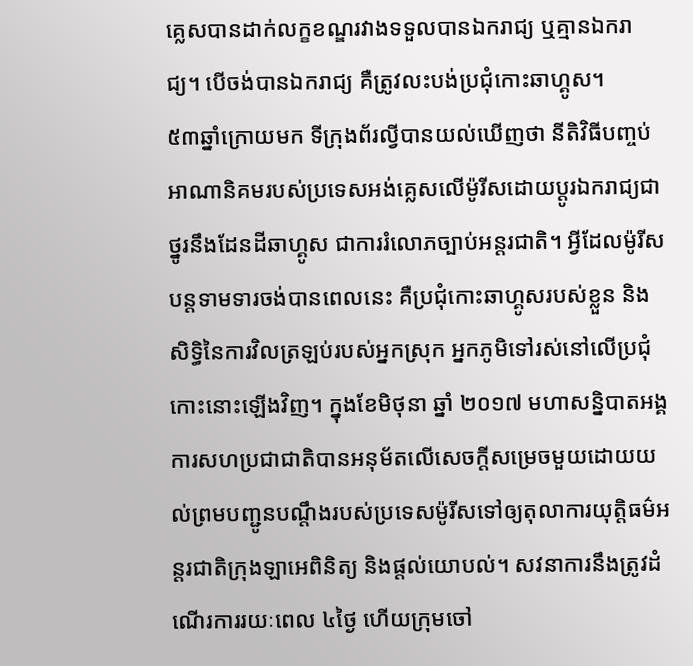គ្លេសបានដាក់លក្ខខណ្ឌរវាងទទួលបានឯករាជ្យ ឬគ្មានឯករាជ្យ។ បើចង់បានឯករាជ្យ គឺត្រូវលះបង់ប្រជុំកោះឆាហ្គូស។
៥៣ឆ្នាំក្រោយមក ទីក្រុងព័រល្វីបានយល់ឃើញថា នីតិវិធីបញ្ចប់អាណានិគមរបស់ប្រទេសអង់គ្លេសលើម៉ូរីសដោយប្តូរឯករាជ្យជាថ្នូរនឹងដែនដីឆាហ្គូស ជាការរំលោភច្បាប់អន្តរជាតិ។ អ្វីដែលម៉ូរីសបន្តទាមទារចង់បានពេលនេះ គឺប្រជុំកោះឆាហ្គូសរបស់ខ្លួន និងសិទ្ធិនៃការវិលត្រឡប់របស់អ្នកស្រុក អ្នកភូមិទៅរស់នៅលើប្រជុំកោះនោះឡើងវិញ។ ក្នុងខែមិថុនា ឆ្នាំ ២០១៧ មហាសន្និបាតអង្គការសហប្រជាជាតិបានអនុម័តលើសេចក្តីសម្រេចមួយដោយយល់ព្រមបញ្ជូនបណ្តឹងរបស់ប្រទេសម៉ូរីសទៅឲ្យតុលាការយុត្តិធម៌អន្តរជាតិក្រុងឡាអេពិនិត្យ និងផ្តល់យោបល់។ សវនាការនឹងត្រូវដំណើរការរយៈពេល ៤ថ្ងៃ ហើយក្រុមចៅ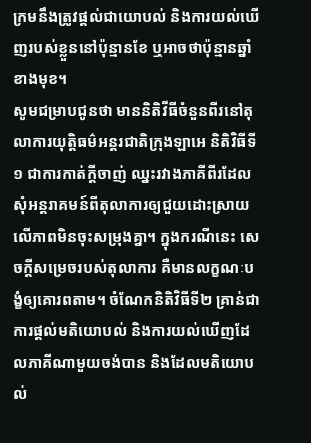ក្រមនឹងត្រូវផ្តល់ជាយោបល់ និងការយល់ឃើញរបស់ខ្លួននៅប៉ុន្មានខែ ឬអាចថាប៉ុន្មានឆ្នាំខាងមុខ។
សូមជម្រាបជូនថា មាននិតិវីធីចំនួនពីរនៅតុលាការយុត្តិធម៌អន្តរជាតិក្រុងឡាអេ និតិវិធីទី១ ជាការកាត់ក្តីចាញ់ ឈ្នះរវាងភាគីពីរដែលសុំអន្តរាគមន៍ពីតុលាការឲ្យជួយដោះស្រាយលើភាពមិនចុះសម្រុងគ្នា។ ក្នុងករណីនេះ សេចក្តីសម្រេចរបស់តុលាការ គឺមានលក្ខណៈបង្ខំឲ្យគោរពតាម។ ចំណែកនិតិវិធីទី២ គ្រាន់ជាការផ្តល់មតិយោបល់ និងការយល់ឃើញដែលភាគីណាមួយចង់បាន និងដែលមតិយោបល់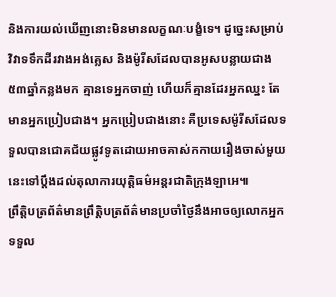និងការយល់ឃើញនោះមិនមានលក្ខណៈបង្ខំទេ។ ដូច្នេះសម្រាប់វិវាទទឹកដីរវាងអង់គ្លេស និងម៉ូរីសដែលបានអូសបន្លាយជាង ៥៣ឆ្នាំកន្លងមក គ្មានទេអ្នកចាញ់ ហើយក៏គ្មានដែរអ្នកឈ្នះ តែមានអ្នកប្រៀបជាង។ អ្នកប្រៀបជាងនោះ គឺប្រទេសម៉ូរីសដែលទទួលបានជោគជ័យផ្លូវទូតដោយអាចគាស់កកាយរឿងចាស់មួយនេះទៅប្តឹងដល់តុលាការយុត្តិធម៌អន្តរជាតិក្រុងឡាអេ៕
ព្រឹត្តិបត្រព័ត៌មានព្រឹត្តិបត្រព័ត៌មានប្រចាំថ្ងៃនឹងអាចឲ្យលោកអ្នកទទួល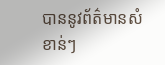បាននូវព័ត៌មានសំខាន់ៗ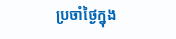ប្រចាំថ្ងៃក្នុង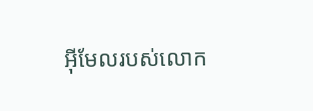អ៊ីមែលរបស់លោក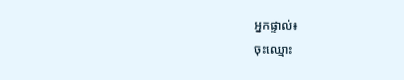អ្នកផ្ទាល់៖
ចុះឈ្មោះ